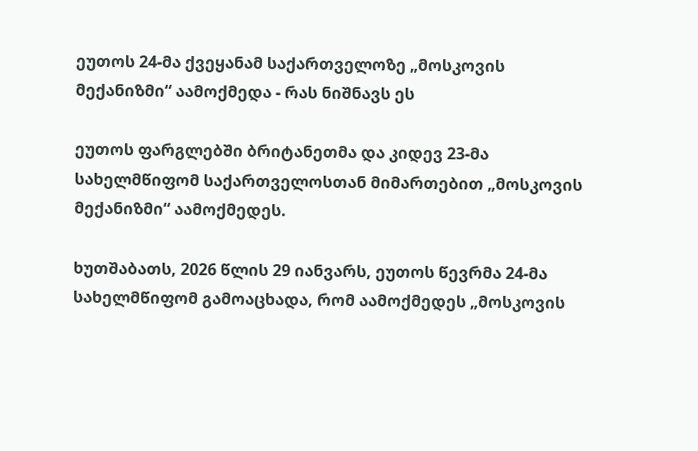ეუთოს 24-მა ქვეყანამ საქართველოზე „მოსკოვის მექანიზმი“ აამოქმედა - რას ნიშნავს ეს

ეუთოს ფარგლებში ბრიტანეთმა და კიდევ 23-მა სახელმწიფომ საქართველოსთან მიმართებით „მოსკოვის მექანიზმი“ აამოქმედეს.

ხუთშაბათს, 2026 წლის 29 იანვარს, ეუთოს წევრმა 24-მა სახელმწიფომ გამოაცხადა, რომ აამოქმედეს „მოსკოვის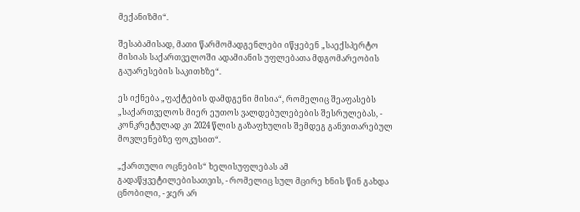მექანიზმი“.

შესაბამისად, მათი წარმომადგენლები იწყებენ „საექსპერტო მისიას საქართველოში ადამიანის უფლებათა მდგომარეობის გაუარესების საკითხზე“.

ეს იქნება „ფაქტების დამდგენი მისია“, რომელიც შეაფასებს „საქართველოს მიერ ეუთოს ვალდებულებების შესრულებას, - კონკრეტულად კი 2024 წლის გაზაფხულის შემდეგ განვითარებულ მოვლენებზე ფოკუსით“.

„ქართული ოცნების“ ხელისუფლებას ამ გადაწყვეტილებისათვის, - რომელიც სულ მცირე ხნის წინ გახდა ცნობილი, - ჯერ არ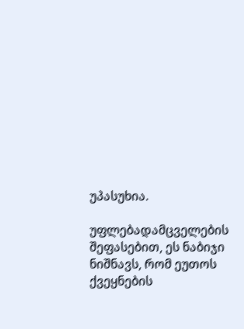უპასუხია.

უფლებადამცველების შეფასებით, ეს ნაბიჯი ნიშნავს, რომ ეუთოს ქვეყნების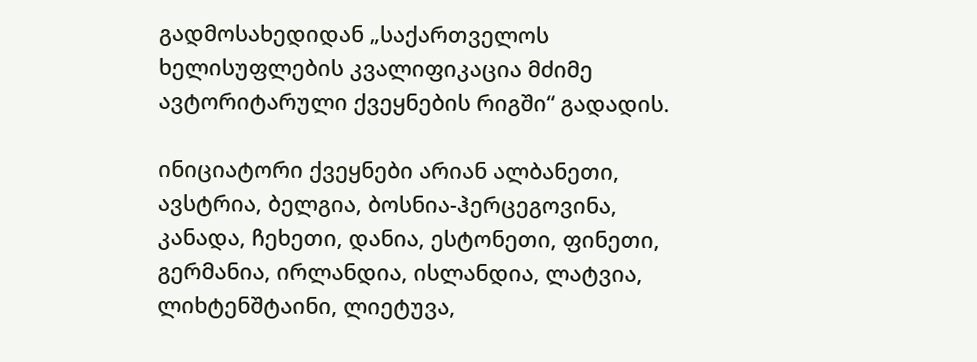გადმოსახედიდან „საქართველოს ხელისუფლების კვალიფიკაცია მძიმე ავტორიტარული ქვეყნების რიგში“ გადადის.

ინიციატორი ქვეყნები არიან ალბანეთი, ავსტრია, ბელგია, ბოსნია-ჰერცეგოვინა, კანადა, ჩეხეთი, დანია, ესტონეთი, ფინეთი, გერმანია, ირლანდია, ისლანდია, ლატვია, ლიხტენშტაინი, ლიეტუვა,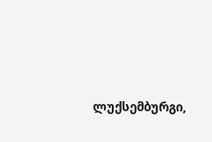ლუქსემბურგი,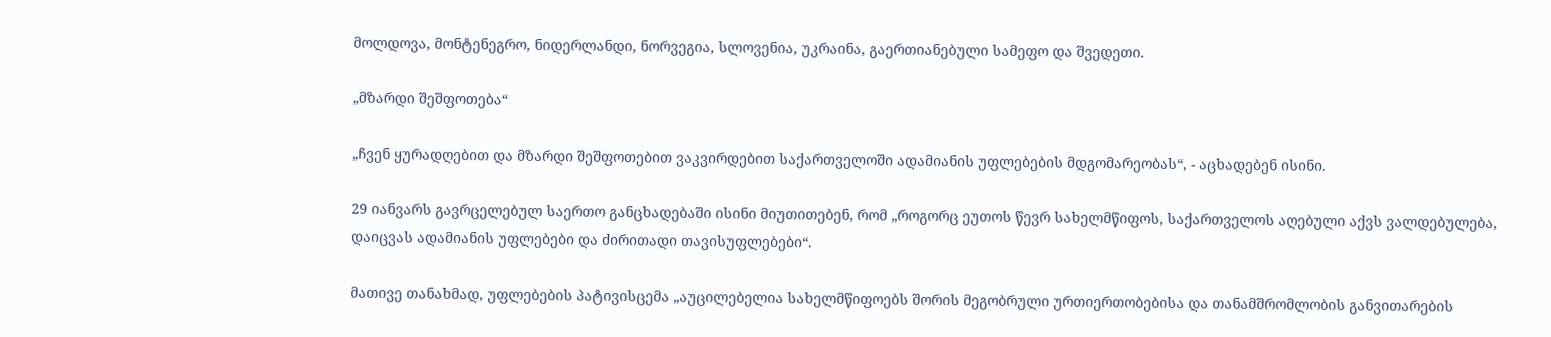მოლდოვა, მონტენეგრო, ნიდერლანდი, ნორვეგია, სლოვენია, უკრაინა, გაერთიანებული სამეფო და შვედეთი.

„მზარდი შეშფოთება“

„ჩვენ ყურადღებით და მზარდი შეშფოთებით ვაკვირდებით საქართველოში ადამიანის უფლებების მდგომარეობას“, - აცხადებენ ისინი.

29 იანვარს გავრცელებულ საერთო განცხადებაში ისინი მიუთითებენ, რომ „როგორც ეუთოს წევრ სახელმწიფოს, საქართველოს აღებული აქვს ვალდებულება, დაიცვას ადამიანის უფლებები და ძირითადი თავისუფლებები“.

მათივე თანახმად, უფლებების პატივისცემა „აუცილებელია სახელმწიფოებს შორის მეგობრული ურთიერთობებისა და თანამშრომლობის განვითარების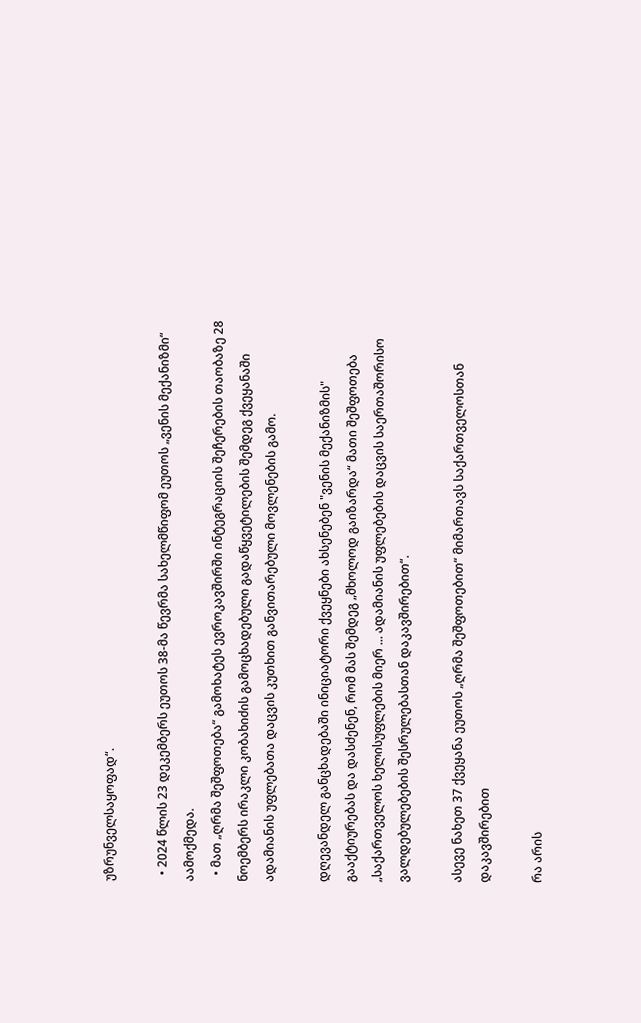უზრუნველსაყოფად“.

  • 2024 წლის 23 დეკემბერს ეუთოს 38-მა წევრმა სახელმწიფომ ეუთოს „ვენის მექანიზმი“ აამოქმედა.
  • მათ „ღრმა შეშფოთება“ გამოხატეს ევროკავშირში ინტეგრაციის შეჩერების თაობაზე 28 ნოემბერს ირაკლი კობახიძის გამოცხადებული გადაწყვეტილების შემდეგ ქვეყანაში ადამიანის უფლებათა დაცვის კუთხით განვითარებული მოვლენების გამო.

დღევანდელ განცხადებაში ინიციატორი ქვეყნები ახსენებენ "ვენის მექანიზმის" გააქტიურებას და დასძენენ, რომ მას შემდეგ „მხოლოდ გაიზარდა“ მათი შეშფოთება „საქართველოს ხელისუფლების მიერ ... ადამიანის უფლებების დაცვის საერთაშორისო ვალდებულებების შესრულებასთან დაკავშირებით“.

ასევე ნახეთ 37 ქვეყანა ეუთოს „ღრმა შეშფოთებით“ მიმართავს საქართველოსთან დაკავშირებით

რა არის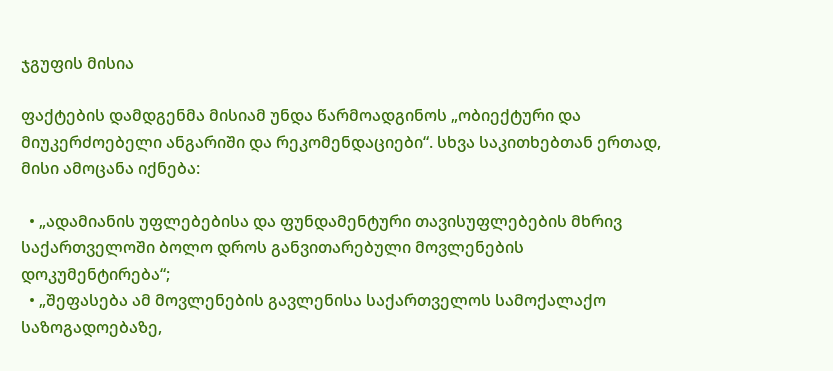ჯგუფის მისია

ფაქტების დამდგენმა მისიამ უნდა წარმოადგინოს „ობიექტური და მიუკერძოებელი ანგარიში და რეკომენდაციები“. სხვა საკითხებთან ერთად, მისი ამოცანა იქნება:

  • „ადამიანის უფლებებისა და ფუნდამენტური თავისუფლებების მხრივ საქართველოში ბოლო დროს განვითარებული მოვლენების დოკუმენტირება“;
  • „შეფასება ამ მოვლენების გავლენისა საქართველოს სამოქალაქო საზოგადოებაზე,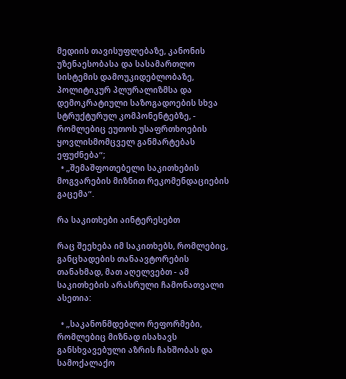მედიის თავისუფლებაზე, კანონის უზენაესობასა და სასამართლო სისტემის დამოუკიდებლობაზე, პოლიტიკურ პლურალიზმსა და დემოკრატიული საზოგადოების სხვა სტრუქტურულ კომპონენტებზე, - რომლებიც ეუთოს უსაფრთხოების ყოვლისმომცველ განმარტებას ეფუძნება“;
  • „შემაშფოთებელი საკითხების მოგვარების მიზნით რეკომენდაციების გაცემა“.

რა საკითხები აინტერესებთ

რაც შეეხება იმ საკითხებს, რომლებიც, განცხადების თანაავტორების თანახმად, მათ აღელვებთ - ამ საკითხების არასრული ჩამონათვალი ასეთია:

  • „საკანონმდებლო რეფორმები, რომლებიც მიზნად ისახავს განსხვავებული აზრის ჩახშობას და სამოქალაქო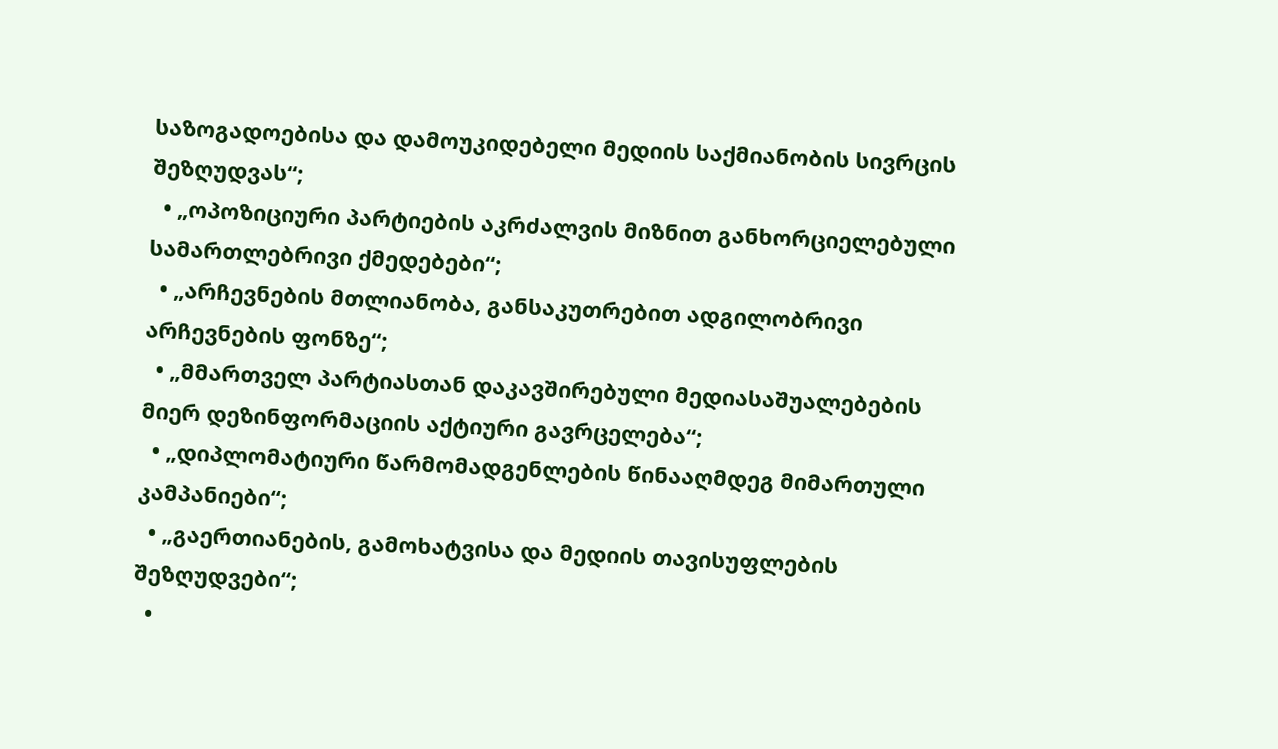საზოგადოებისა და დამოუკიდებელი მედიის საქმიანობის სივრცის შეზღუდვას“;
  • „ოპოზიციური პარტიების აკრძალვის მიზნით განხორციელებული სამართლებრივი ქმედებები“;
  • „არჩევნების მთლიანობა, განსაკუთრებით ადგილობრივი არჩევნების ფონზე“;
  • „მმართველ პარტიასთან დაკავშირებული მედიასაშუალებების მიერ დეზინფორმაციის აქტიური გავრცელება“;
  • „დიპლომატიური წარმომადგენლების წინააღმდეგ მიმართული კამპანიები“;
  • „გაერთიანების, გამოხატვისა და მედიის თავისუფლების შეზღუდვები“;
  •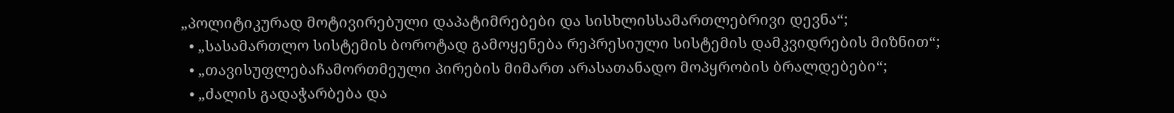„პოლიტიკურად მოტივირებული დაპატიმრებები და სისხლისსამართლებრივი დევნა“;
  • „სასამართლო სისტემის ბოროტად გამოყენება რეპრესიული სისტემის დამკვიდრების მიზნით“;
  • „თავისუფლებაჩამორთმეული პირების მიმართ არასათანადო მოპყრობის ბრალდებები“;
  • „ძალის გადაჭარბება და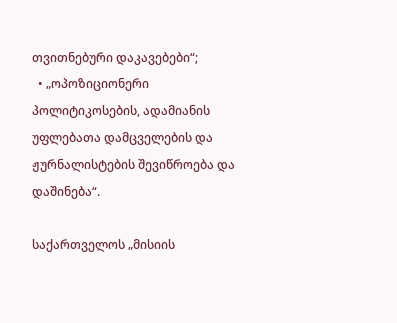თვითნებური დაკავებები“;
  • „ოპოზიციონერი პოლიტიკოსების, ადამიანის უფლებათა დამცველების და ჟურნალისტების შევიწროება და დაშინება“.

საქართველოს „მისიის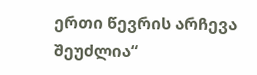ერთი წევრის არჩევა შეუძლია“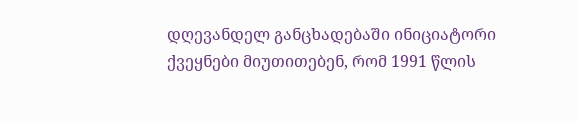დღევანდელ განცხადებაში ინიციატორი ქვეყნები მიუთითებენ, რომ 1991 წლის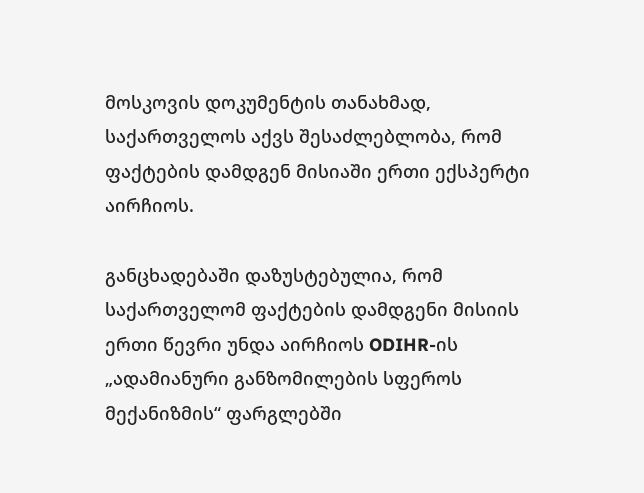მოსკოვის დოკუმენტის თანახმად, საქართველოს აქვს შესაძლებლობა, რომ ფაქტების დამდგენ მისიაში ერთი ექსპერტი აირჩიოს.

განცხადებაში დაზუსტებულია, რომ საქართველომ ფაქტების დამდგენი მისიის ერთი წევრი უნდა აირჩიოს ODIHR-ის „ადამიანური განზომილების სფეროს მექანიზმის“ ფარგლებში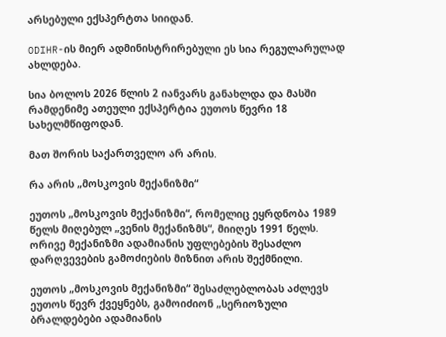არსებული ექსპერტთა სიიდან.

ODIHR-ის მიერ ადმინისტრირებული ეს სია რეგულარულად ახლდება.

სია ბოლოს 2026 წლის 2 იანვარს განახლდა და მასში რამდენიმე ათეული ექსპერტია ეუთოს წევრი 18 სახელმწიფოდან.

მათ შორის საქართველო არ არის.

რა არის „მოსკოვის მექანიზმი“

ეუთოს „მოსკოვის მექანიზმი“, რომელიც ეყრდნობა 1989 წელს მიღებულ „ვენის მექანიზმს“, მიიღეს 1991 წელს. ორივე მექანიზმი ადამიანის უფლებების შესაძლო დარღვევების გამოძიების მიზნით არის შექმნილი.

ეუთოს „მოსკოვის მექანიზმი“ შესაძლებლობას აძლევს ეუთოს წევრ ქვეყნებს, გამოიძიონ „სერიოზული ბრალდებები ადამიანის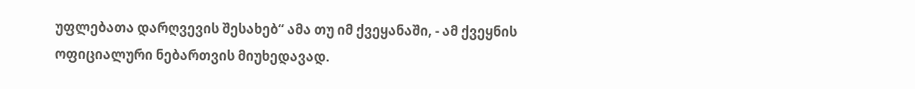უფლებათა დარღვევის შესახებ“ ამა თუ იმ ქვეყანაში, - ამ ქვეყნის ოფიციალური ნებართვის მიუხედავად.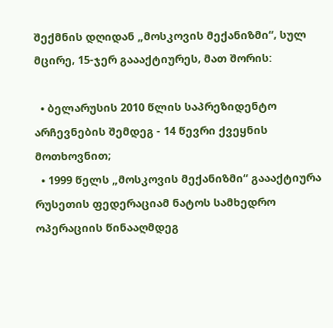შექმნის დღიდან „მოსკოვის მექანიზმი“, სულ მცირე, 15-ჯერ გაააქტიურეს, მათ შორის:

  • ბელარუსის 2010 წლის საპრეზიდენტო არჩევნების შემდეგ - 14 წევრი ქვეყნის მოთხოვნით;
  • 1999 წელს „მოსკოვის მექანიზმი“ გაააქტიურა რუსეთის ფედერაციამ ნატოს სამხედრო ოპერაციის წინააღმდეგ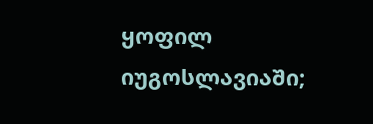ყოფილ იუგოსლავიაში;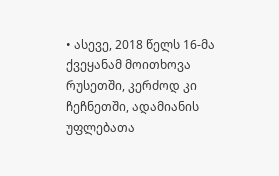• ასევე, 2018 წელს 16-მა ქვეყანამ მოითხოვა რუსეთში, კერძოდ კი ჩეჩნეთში, ადამიანის უფლებათა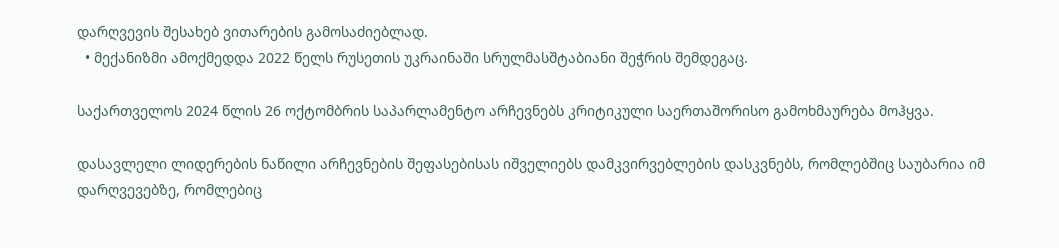დარღვევის შესახებ ვითარების გამოსაძიებლად.
  • მექანიზმი ამოქმედდა 2022 წელს რუსეთის უკრაინაში სრულმასშტაბიანი შეჭრის შემდეგაც.

საქართველოს 2024 წლის 26 ოქტომბრის საპარლამენტო არჩევნებს კრიტიკული საერთაშორისო გამოხმაურება მოჰყვა.

დასავლელი ლიდერების ნაწილი არჩევნების შეფასებისას იშველიებს დამკვირვებლების დასკვნებს, რომლებშიც საუბარია იმ დარღვევებზე, რომლებიც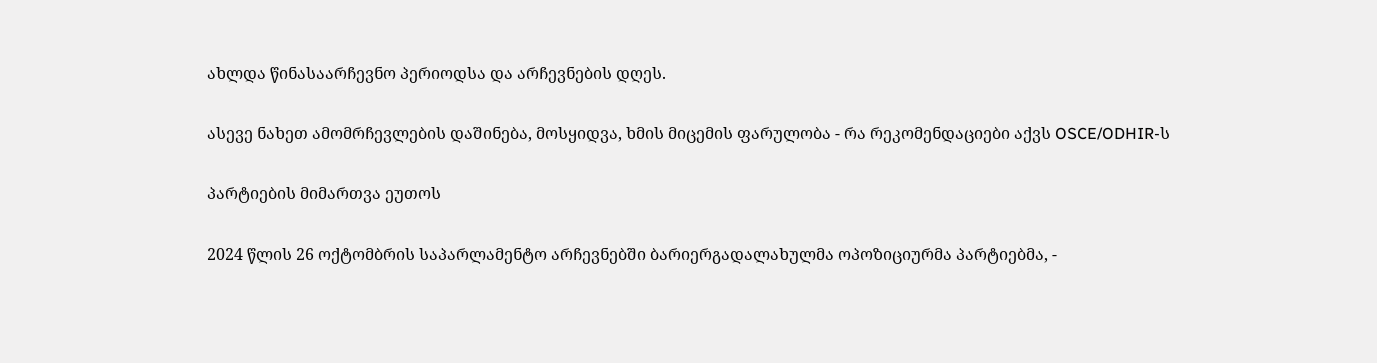ახლდა წინასაარჩევნო პერიოდსა და არჩევნების დღეს.

ასევე ნახეთ ამომრჩევლების დაშინება, მოსყიდვა, ხმის მიცემის ფარულობა - რა რეკომენდაციები აქვს OSCE/ODHIR-ს

პარტიების მიმართვა ეუთოს

2024 წლის 26 ოქტომბრის საპარლამენტო არჩევნებში ბარიერგადალახულმა ოპოზიციურმა პარტიებმა, -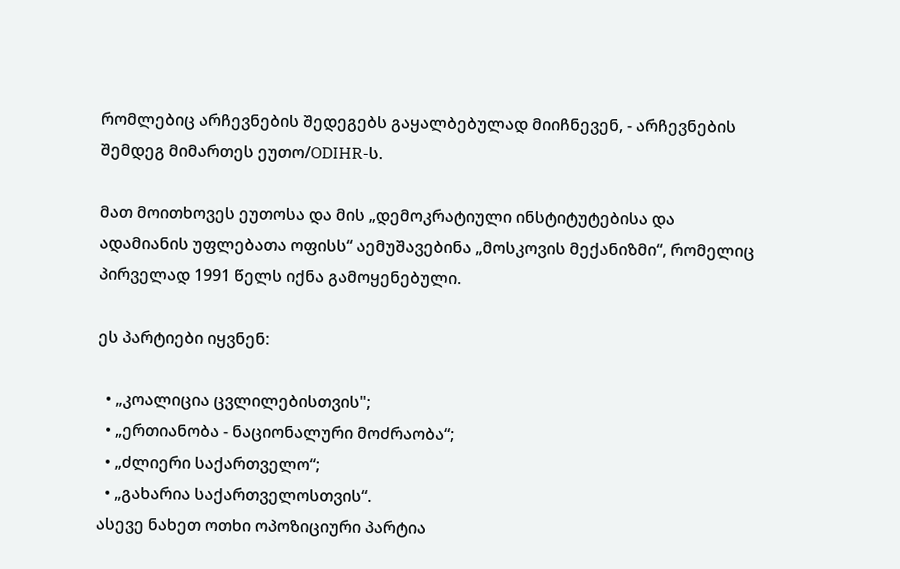რომლებიც არჩევნების შედეგებს გაყალბებულად მიიჩნევენ, - არჩევნების შემდეგ მიმართეს ეუთო/ODIHR-ს.

მათ მოითხოვეს ეუთოსა და მის „დემოკრატიული ინსტიტუტებისა და ადამიანის უფლებათა ოფისს“ აემუშავებინა „მოსკოვის მექანიზმი“, რომელიც პირველად 1991 წელს იქნა გამოყენებული.

ეს პარტიები იყვნენ:

  • „კოალიცია ცვლილებისთვის";
  • „ერთიანობა - ნაციონალური მოძრაობა“;
  • „ძლიერი საქართველო“;
  • „გახარია საქართველოსთვის“.
ასევე ნახეთ ოთხი ოპოზიციური პარტია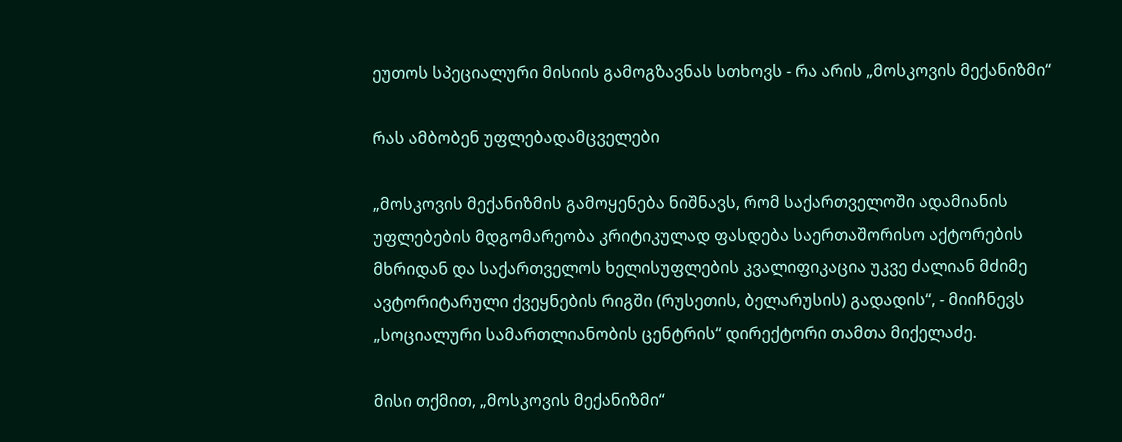ეუთოს სპეციალური მისიის გამოგზავნას სთხოვს - რა არის „მოსკოვის მექანიზმი“

რას ამბობენ უფლებადამცველები

„მოსკოვის მექანიზმის გამოყენება ნიშნავს, რომ საქართველოში ადამიანის უფლებების მდგომარეობა კრიტიკულად ფასდება საერთაშორისო აქტორების მხრიდან და საქართველოს ხელისუფლების კვალიფიკაცია უკვე ძალიან მძიმე ავტორიტარული ქვეყნების რიგში (რუსეთის, ბელარუსის) გადადის“, - მიიჩნევს „სოციალური სამართლიანობის ცენტრის“ დირექტორი თამთა მიქელაძე.

მისი თქმით, „მოსკოვის მექანიზმი“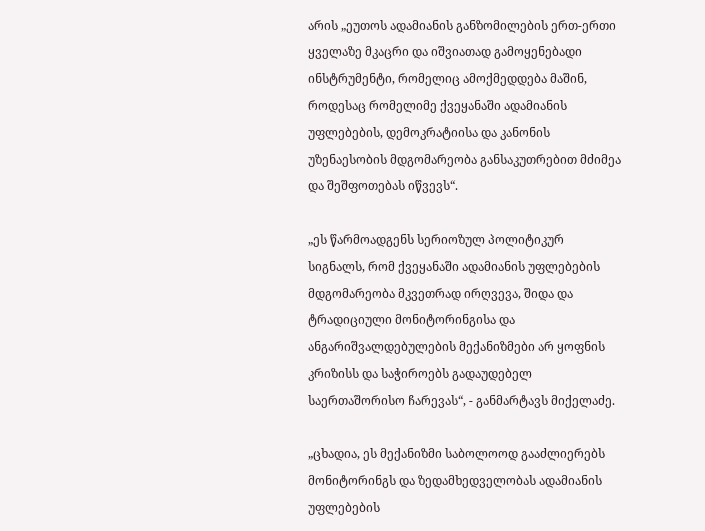არის „ეუთოს ადამიანის განზომილების ერთ-ერთი ყველაზე მკაცრი და იშვიათად გამოყენებადი ინსტრუმენტი, რომელიც ამოქმედდება მაშინ, როდესაც რომელიმე ქვეყანაში ადამიანის უფლებების, დემოკრატიისა და კანონის უზენაესობის მდგომარეობა განსაკუთრებით მძიმეა და შეშფოთებას იწვევს“.

„ეს წარმოადგენს სერიოზულ პოლიტიკურ სიგნალს, რომ ქვეყანაში ადამიანის უფლებების მდგომარეობა მკვეთრად ირღვევა, შიდა და ტრადიციული მონიტორინგისა და ანგარიშვალდებულების მექანიზმები არ ყოფნის კრიზისს და საჭიროებს გადაუდებელ საერთაშორისო ჩარევას“, - განმარტავს მიქელაძე.

„ცხადია, ეს მექანიზმი საბოლოოდ გააძლიერებს მონიტორინგს და ზედამხედველობას ადამიანის უფლებების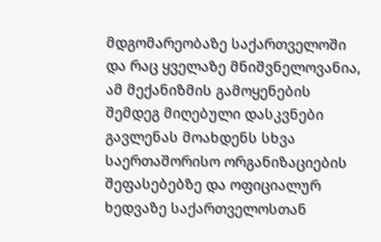მდგომარეობაზე საქართველოში და რაც ყველაზე მნიშვნელოვანია, ამ მექანიზმის გამოყენების შემდეგ მიღებული დასკვნები გავლენას მოახდენს სხვა საერთაშორისო ორგანიზაციების შეფასებებზე და ოფიციალურ ხედვაზე საქართველოსთან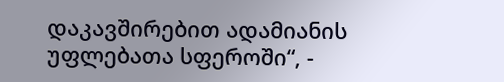დაკავშირებით ადამიანის უფლებათა სფეროში“, -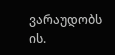ვარაუდობს ის.